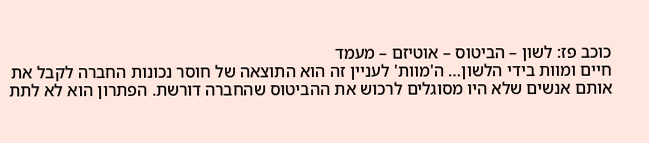כוכב פז: לשון – הביטוס – אוטיזם – מעמד
חיים ומוות בידי הלשון… ה'מוות' לעניין זה הוא התוצאה של חוסר נכונות החברה לקבל את אותם אנשים שלא היו מסוגלים לרכוש את ההביטוס שהחברה דורשת. הפתרון הוא לא לתת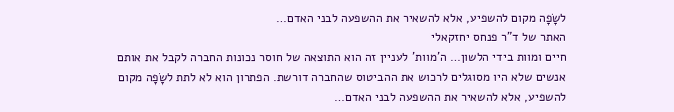לשָׂפָה מקום להשפיע, אלא להשאיר את ההשפעה לבני האדם…
האתר של ד"ר פנחס יחזקאלי
חיים ומוות בידי הלשון… ה'מוות' לעניין זה הוא התוצאה של חוסר נכונות החברה לקבל את אותם אנשים שלא היו מסוגלים לרכוש את ההביטוס שהחברה דורשת. הפתרון הוא לא לתת לשָׂפָה מקום להשפיע, אלא להשאיר את ההשפעה לבני האדם…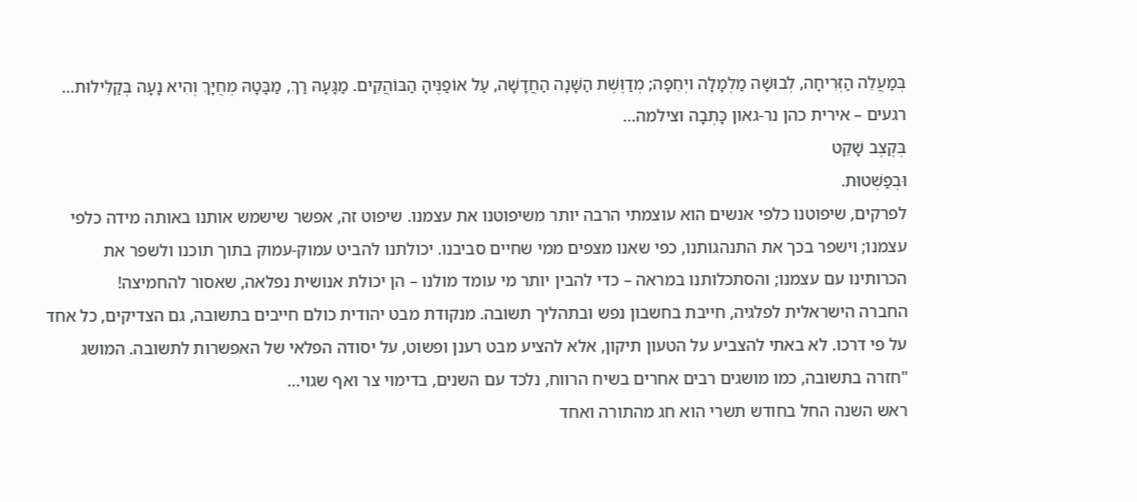בְּמַעֲלֵה הַזְּרִיחָה, לְבוּשָׁה מַלְמָלָה ויְחֵפָה; מְדַוֶּשֶׁת הַשָּׁנָה הַחֲדָשָׁה, עַל אוֹפַנֶּיהָ הַבּוֹהֲקִים. מַגָּעָהּ רַךְ, מַבָּטָהּ מְחֻיָּךְ וְהִיא נָעָה בְּקַלִּילוּת… רגעים – אירית כהן נר-גאון כָּתְבָה וצילמה…
בְּקֶצֶב שָׁקֵט
וּבְפַשְׁטוּת.
לפרקים, שיפוטנו כלפי אנשים הוא עוצמתי הרבה יותר משיפוטנו את עצמנו. שיפוט זה, אפשר שישמש אותנו באותה מידה כלפי עצמנו; וישפר בכך את התנהגותנו, כפי שאנו מצפים ממי שחיים סביבנו. יכולתנו להביט עמוק-עמוק בתוך תוכנו ולשפר את הכרותינו עם עצמנו; והסתכלותנו במראה – כדי להבין יותר מי עומד מולנו – הן יכולת אנושית נפלאה, שאסור להחמיצה!
החברה הישראלית לפלגיה, חייבת בחשבון נפש ובתהליך תשובה. מנקודת מבט יהודית כולם חייבים בתשובה, גם הצדיקים, כל אחד על פי דרכו. לא באתי להצביע על הטעון תיקון, אלא להציע מבט רענן ופשוט, על יסודה הפלאי של האפשרות לתשובה. המושג "חזרה בתשובה, כמו מושגים רבים אחרים בשיח הרווח, נלכד עם השנים, בדימוי צר ואף שגוי…
ראש השנה החל בחודש תשרי הוא חג מהתורה ואחד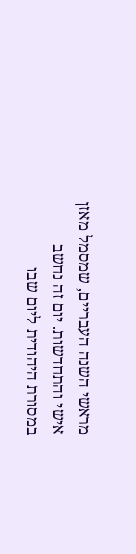מראשי השנה העבריים, שמסמל מאזן אישי והתחדשות. יום זה נחשב במסורת היהודית ליום שבו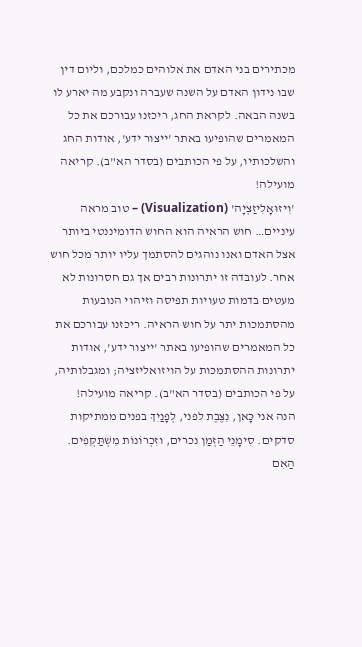מכתירים בני האדם את אלוהים כמלכם, וליום דין שבו נידון האדם על השנה שעברה ונקבע מה יארע לו בשנה הבאה. לקראת החג, ריכזנו עבורכם את כל המאמרים שהופיעו באתר 'ייצור ידע', אודות החג והשלכותיו, על פי הכותבים (בסדר הא"ב). קריאה מועילה!
'וִיזוּאָלִיזַצְיָה' (Visualization) – טוב מראה עיניים… חוש הראיה הוא החוש הדומיננטי ביותר אצל האדם ואנו נוהגים להסתמך עליו יותר מכל חוש אחר. לעובדה זו יתרונות רבים אך גם חסרונות לא מעטים בדמות טעויות תפיסה וזיהוי הנובעות מהסתמכות יתר על חוש הראיה. ריכזנו עבורכם את כל המאמרים שהופיעו באתר 'ייצור ידע', אודות יתרונות ההסתמכות על הויזואליזציה; ומגבלותיה, על פי הכותבים (בסדר הא"ב). קריאה מועילה!
הנה אני כָּאן, נִצֶּבֶת לפני, לְפָנַיִךְ בפנים ממתיקות סדקים. סִימָנֵי הַזְּמַן נכרים, וזִכְרוֹנוֹת מִשְׁתַּקְּפִים. הַאִם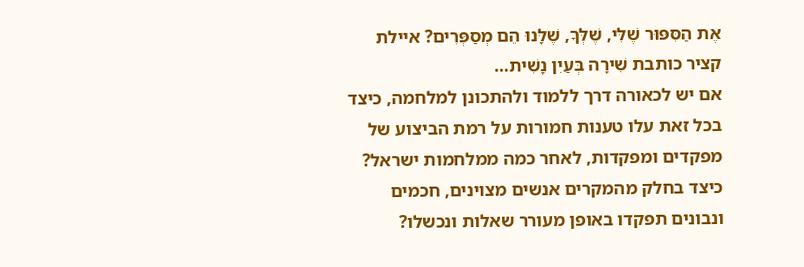אֶת הַסִּפּוּר שֶׁלִּי, שֶׁלְּךָ, שֶׁלָּנוּ הֵם מְסַפְּרִים? איילת קציר כותבת שִׁירָה בְּעַיִן נָשִׁית…
אם יש לכאורה דרך ללמוד ולהתכונן למלחמה, כיצד בכל זאת עלו טענות חמורות על רמת הביצוע של מפקדים ומפקדות, לאחר כמה ממלחמות ישראל? כיצד בחלק מהמקרים אנשים מצוינים, חכמים ונבונים תפקדו באופן מעורר שאלות ונכשלו?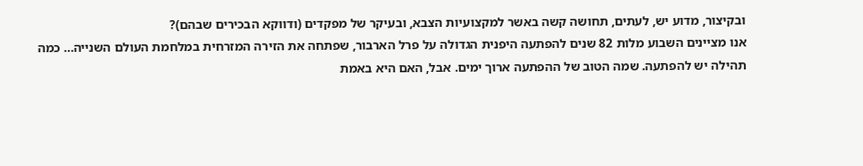ובקיצור, מדוע יש, לעתים, תחושה קשה באשר למקצועיות הצבא, ובעיקר של מפקדים (ודווקא הבכירים שבהם)?
אנו מציינים השבוע מלות 82 שנים להפתעה היפנית הגדולה על פרל הארבור, שפתחה את הזירה המזרחית במלחמת העולם השנייה… כמה תהילה יש להפתעה. שמה הטוב של ההפתעה ארוך ימים. אבל, האם היא באמת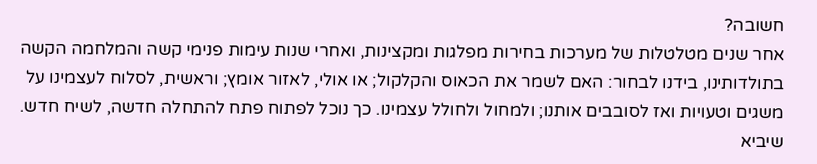חשובה?
אחר שנים מטלטלות של מערכות בחירות מפלגות ומקצינות, ואחרי שנות עימות פנימי קשה והמלחמה הקשה בתולדותינו, בידנו לבחור: האם לשמר את הכאוס והקלקול; או אולי, לאזור אומץ; וראשית, לסלוח לעצמינו על משגים וטעויות ואז לסובבים אותנו; ולמחול ולחולל עצמינו. כך נוכל לפתוח פתח להתחלה חדשה, לשיח חדש. שיביא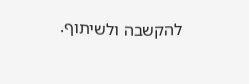להקשבה ולשיתוף.